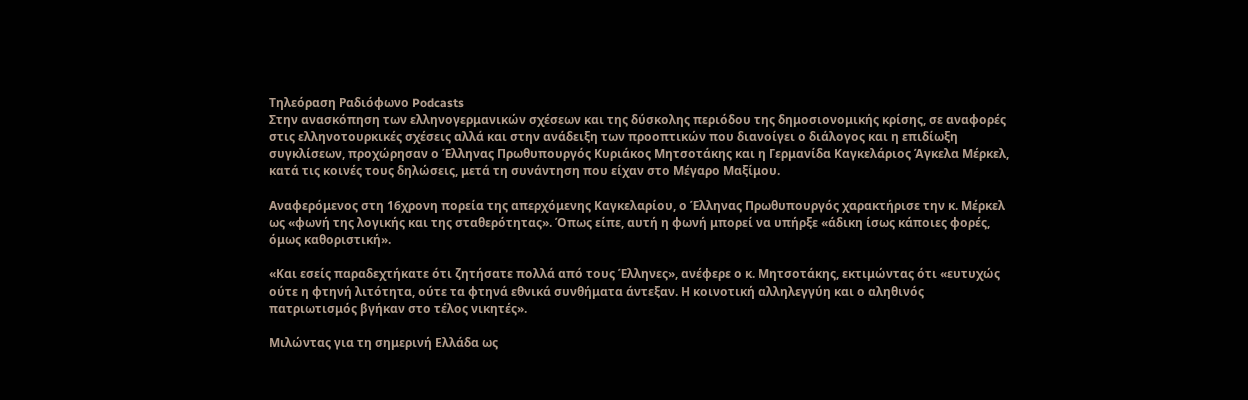Τηλεόραση Ραδιόφωνο Podcasts
Στην ανασκόπηση των ελληνογερμανικών σχέσεων και της δύσκολης περιόδου της δημοσιονομικής κρίσης, σε αναφορές στις ελληνοτουρκικές σχέσεις αλλά και στην ανάδειξη των προοπτικών που διανοίγει ο διάλογος και η επιδίωξη συγκλίσεων, προχώρησαν ο Έλληνας Πρωθυπουργός Κυριάκος Μητσοτάκης και η Γερμανίδα Καγκελάριος Άγκελα Μέρκελ, κατά τις κοινές τους δηλώσεις, μετά τη συνάντηση που είχαν στο Μέγαρο Μαξίμου.

Αναφερόμενος στη 16χρονη πορεία της απερχόμενης Καγκελαρίου, ο Έλληνας Πρωθυπουργός χαρακτήρισε την κ. Μέρκελ ως «φωνή της λογικής και της σταθερότητας». Όπως είπε, αυτή η φωνή μπορεί να υπήρξε «άδικη ίσως κάποιες φορές, όμως καθοριστική».

«Και εσείς παραδεχτήκατε ότι ζητήσατε πολλά από τους Έλληνες», ανέφερε ο κ. Μητσοτάκης, εκτιμώντας ότι «ευτυχώς ούτε η φτηνή λιτότητα, ούτε τα φτηνά εθνικά συνθήματα άντεξαν. Η κοινοτική αλληλεγγύη και ο αληθινός πατριωτισμός βγήκαν στο τέλος νικητές».

Μιλώντας για τη σημερινή Ελλάδα ως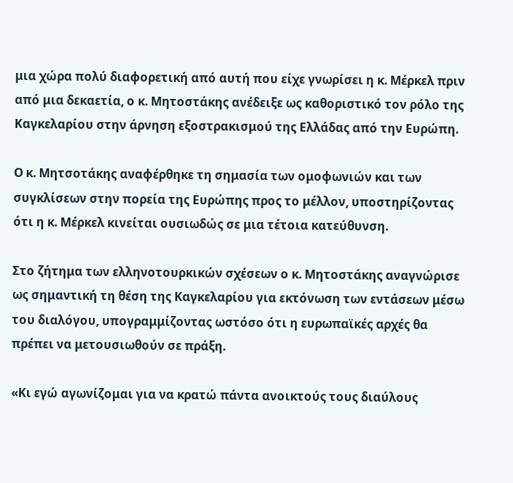μια χώρα πολύ διαφορετική από αυτή που είχε γνωρίσει η κ. Μέρκελ πριν από μια δεκαετία, ο κ. Μητοστάκης ανέδειξε ως καθοριστικό τον ρόλο της Καγκελαρίου στην άρνηση εξοστρακισμού της Ελλάδας από την Ευρώπη.

Ο κ. Μητσοτάκης αναφέρθηκε τη σημασία των ομοφωνιών και των συγκλίσεων στην πορεία της Ευρώπης προς το μέλλον, υποστηρίζοντας ότι η κ. Μέρκελ κινείται ουσιωδώς σε μια τέτοια κατεύθυνση.

Στο ζήτημα των ελληνοτουρκικών σχέσεων ο κ. Μητοστάκης αναγνώρισε ως σημαντική τη θέση της Καγκελαρίου για εκτόνωση των εντάσεων μέσω του διαλόγου, υπογραμμίζοντας ωστόσο ότι η ευρωπαϊκές αρχές θα πρέπει να μετουσιωθούν σε πράξη.

«Κι εγώ αγωνίζομαι για να κρατώ πάντα ανοικτούς τους διαύλους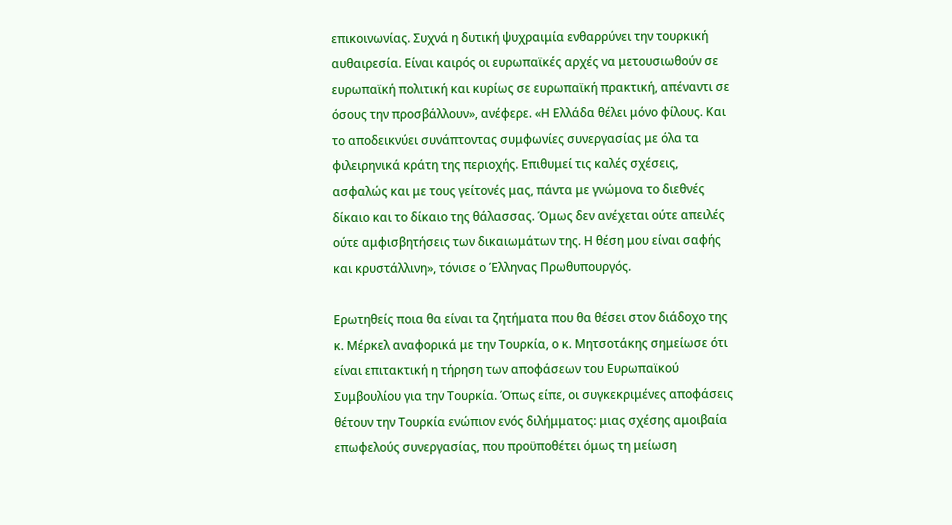επικοινωνίας. Συχνά η δυτική ψυχραιμία ενθαρρύνει την τουρκική αυθαιρεσία. Είναι καιρός οι ευρωπαϊκές αρχές να μετουσιωθούν σε ευρωπαϊκή πολιτική και κυρίως σε ευρωπαϊκή πρακτική, απέναντι σε όσους την προσβάλλουν», ανέφερε. «Η Ελλάδα θέλει μόνο φίλους. Και το αποδεικνύει συνάπτοντας συμφωνίες συνεργασίας με όλα τα φιλειρηνικά κράτη της περιοχής. Επιθυμεί τις καλές σχέσεις, ασφαλώς και με τους γείτονές μας, πάντα με γνώμονα το διεθνές δίκαιο και το δίκαιο της θάλασσας. Όμως δεν ανέχεται ούτε απειλές ούτε αμφισβητήσεις των δικαιωμάτων της. Η θέση μου είναι σαφής και κρυστάλλινη», τόνισε ο Έλληνας Πρωθυπουργός.

Ερωτηθείς ποια θα είναι τα ζητήματα που θα θέσει στον διάδοχο της κ. Μέρκελ αναφορικά με την Τουρκία, ο κ. Μητσοτάκης σημείωσε ότι είναι επιτακτική η τήρηση των αποφάσεων του Ευρωπαϊκού Συμβουλίου για την Τουρκία. Όπως είπε, οι συγκεκριμένες αποφάσεις θέτουν την Τουρκία ενώπιον ενός διλήμματος: μιας σχέσης αμοιβαία επωφελούς συνεργασίας, που προϋποθέτει όμως τη μείωση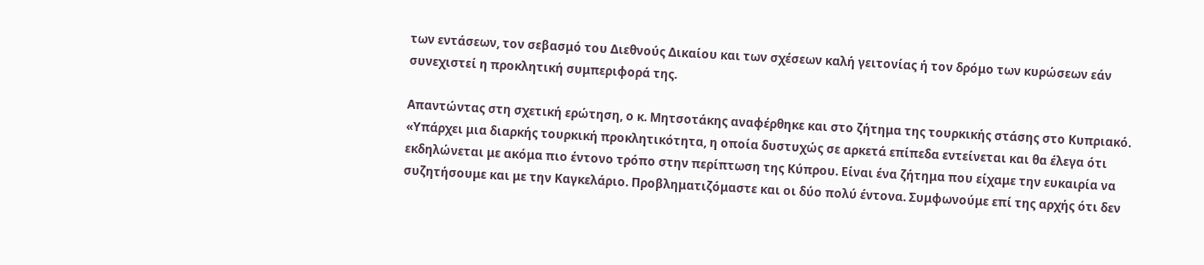των εντάσεων, τον σεβασμό του Διεθνούς Δικαίου και των σχέσεων καλή γειτονίας ή τον δρόμο των κυρώσεων εάν συνεχιστεί η προκλητική συμπεριφορά της.

Απαντώντας στη σχετική ερώτηση, ο κ. Μητσοτάκης αναφέρθηκε και στο ζήτημα της τουρκικής στάσης στο Κυπριακό. «Υπάρχει μια διαρκής τουρκική προκλητικότητα, η οποία δυστυχώς σε αρκετά επίπεδα εντείνεται και θα έλεγα ότι εκδηλώνεται με ακόμα πιο έντονο τρόπο στην περίπτωση της Κύπρου. Είναι ένα ζήτημα που είχαμε την ευκαιρία να συζητήσουμε και με την Καγκελάριο. Προβληματιζόμαστε και οι δύο πολύ έντονα. Συμφωνούμε επί της αρχής ότι δεν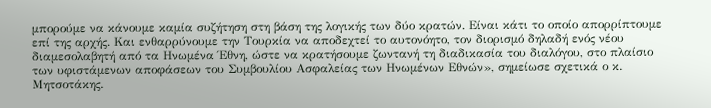μπορούμε να κάνουμε καμία συζήτηση στη βάση της λογικής των δύο κρατών. Είναι κάτι το οποίο απορρίπτουμε επί της αρχής. Και ενθαρρύνουμε την Τουρκία να αποδεχτεί το αυτονόητο, τον διορισμό δηλαδή ενός νέου διαμεσολαβητή από τα Ηνωμένα Έθνη, ώστε να κρατήσουμε ζωντανή τη διαδικασία του διαλόγου, στο πλαίσιο των υφιστάμενων αποφάσεων του Συμβουλίου Ασφαλείας των Ηνωμένων Εθνών», σημείωσε σχετικά ο κ. Μητσοτάκης.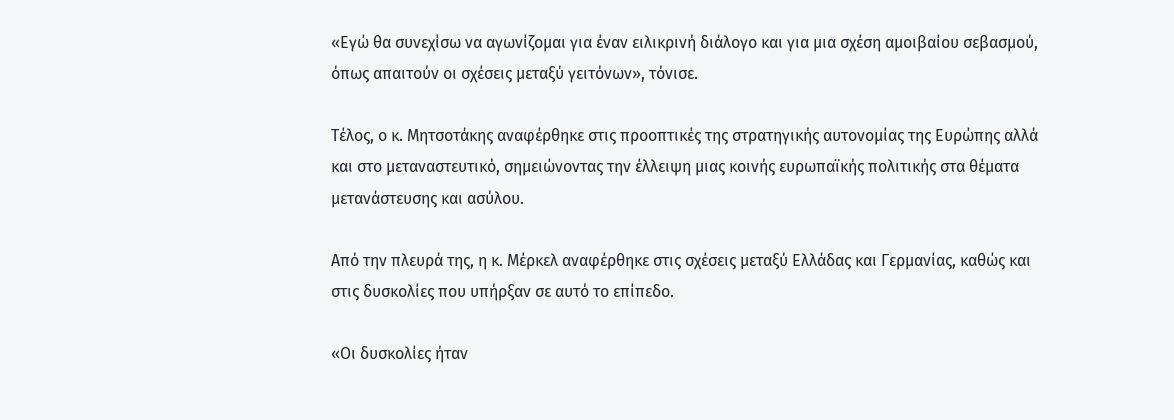«Εγώ θα συνεχίσω να αγωνίζομαι για έναν ειλικρινή διάλογο και για μια σχέση αμοιβαίου σεβασμού, όπως απαιτούν οι σχέσεις μεταξύ γειτόνων», τόνισε.

Τέλος, ο κ. Μητσοτάκης αναφέρθηκε στις προοπτικές της στρατηγικής αυτονομίας της Ευρώπης αλλά και στο μεταναστευτικό, σημειώνοντας την έλλειψη μιας κοινής ευρωπαϊκής πολιτικής στα θέματα μετανάστευσης και ασύλου.

Από την πλευρά της, η κ. Μέρκελ αναφέρθηκε στις σχέσεις μεταξύ Ελλάδας και Γερμανίας, καθώς και στις δυσκολίες που υπήρξαν σε αυτό το επίπεδο.

«Οι δυσκολίες ήταν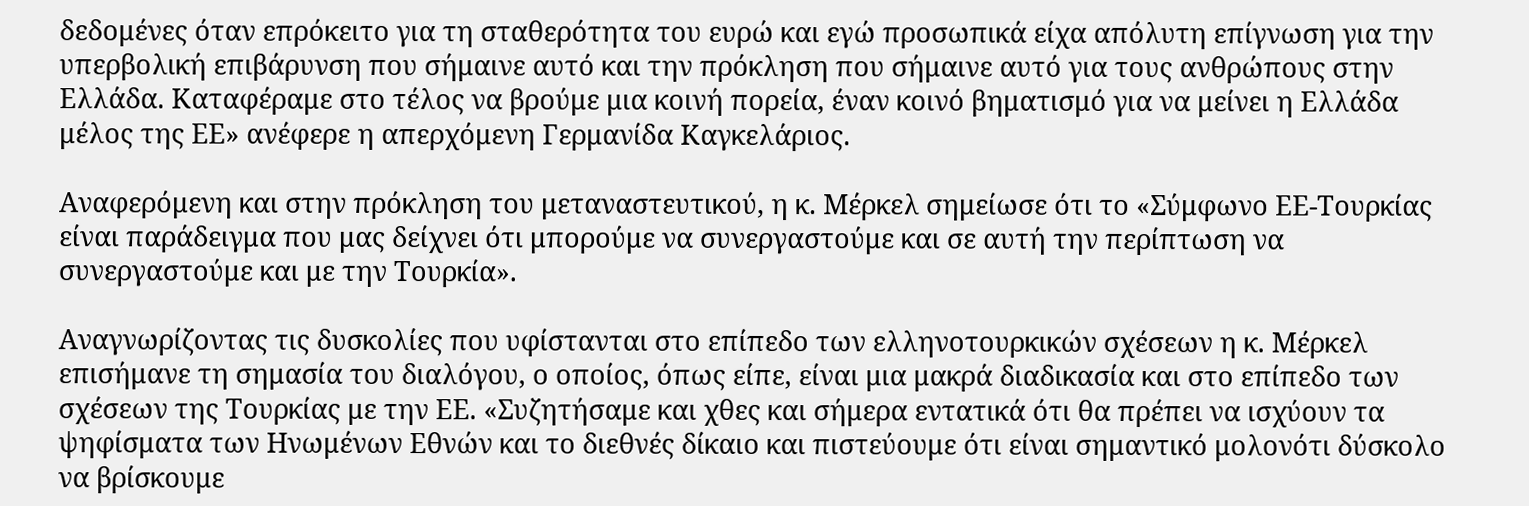δεδομένες όταν επρόκειτο για τη σταθερότητα του ευρώ και εγώ προσωπικά είχα απόλυτη επίγνωση για την υπερβολική επιβάρυνση που σήμαινε αυτό και την πρόκληση που σήμαινε αυτό για τους ανθρώπους στην Ελλάδα. Καταφέραμε στο τέλος να βρούμε μια κοινή πορεία, έναν κοινό βηματισμό για να μείνει η Ελλάδα μέλος της ΕΕ» ανέφερε η απερχόμενη Γερμανίδα Καγκελάριος.

Αναφερόμενη και στην πρόκληση του μεταναστευτικού, η κ. Μέρκελ σημείωσε ότι το «Σύμφωνο ΕΕ-Τουρκίας είναι παράδειγμα που μας δείχνει ότι μπορούμε να συνεργαστούμε και σε αυτή την περίπτωση να συνεργαστούμε και με την Τουρκία».

Αναγνωρίζοντας τις δυσκολίες που υφίστανται στο επίπεδο των ελληνοτουρκικών σχέσεων η κ. Μέρκελ επισήμανε τη σημασία του διαλόγου, ο οποίος, όπως είπε, είναι μια μακρά διαδικασία και στο επίπεδο των σχέσεων της Τουρκίας με την ΕΕ. «Συζητήσαμε και χθες και σήμερα εντατικά ότι θα πρέπει να ισχύουν τα ψηφίσματα των Ηνωμένων Εθνών και το διεθνές δίκαιο και πιστεύουμε ότι είναι σημαντικό μολονότι δύσκολο να βρίσκουμε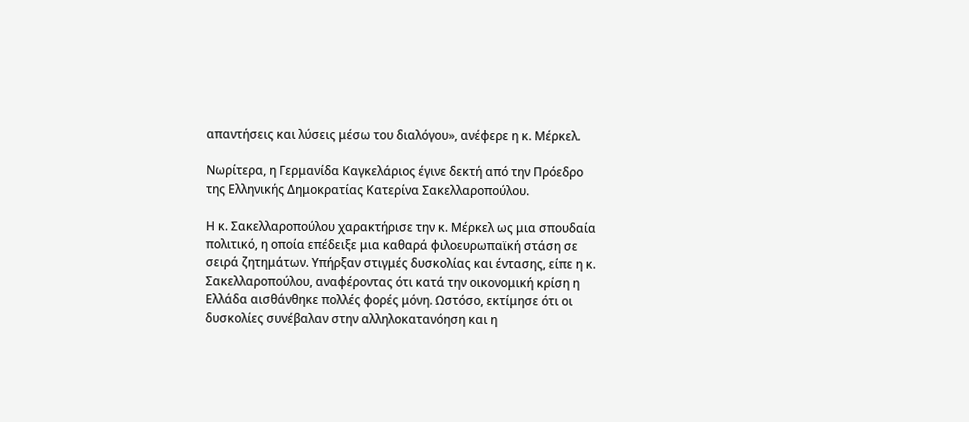απαντήσεις και λύσεις μέσω του διαλόγου», ανέφερε η κ. Μέρκελ.

Νωρίτερα, η Γερμανίδα Καγκελάριος έγινε δεκτή από την Πρόεδρο της Ελληνικής Δημοκρατίας Κατερίνα Σακελλαροπούλου.

Η κ. Σακελλαροπούλου χαρακτήρισε την κ. Μέρκελ ως μια σπουδαία πολιτικό, η οποία επέδειξε μια καθαρά φιλοευρωπαϊκή στάση σε σειρά ζητημάτων. Υπήρξαν στιγμές δυσκολίας και έντασης, είπε η κ. Σακελλαροπούλου, αναφέροντας ότι κατά την οικονομική κρίση η Ελλάδα αισθάνθηκε πολλές φορές μόνη. Ωστόσο, εκτίμησε ότι οι δυσκολίες συνέβαλαν στην αλληλοκατανόηση και η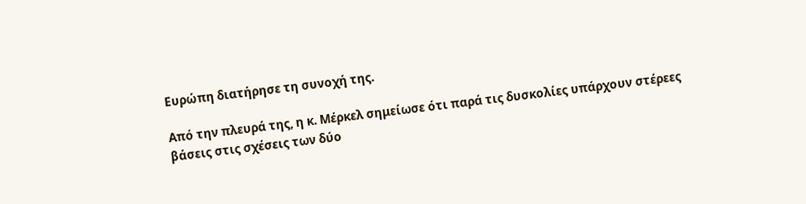Ευρώπη διατήρησε τη συνοχή της.

Από την πλευρά της, η κ. Μέρκελ σημείωσε ότι παρά τις δυσκολίες υπάρχουν στέρεες βάσεις στις σχέσεις των δύο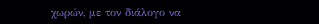χωρών, με τον διάλογο να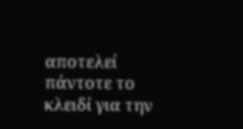αποτελεί πάντοτε το κλειδί για την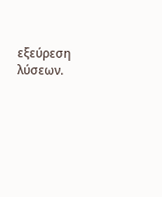εξεύρεση λύσεων.